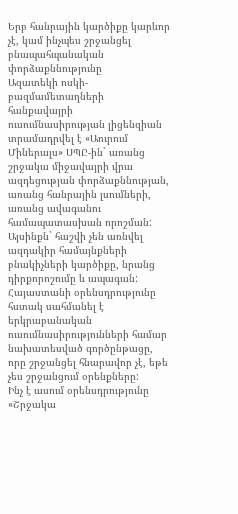Երբ հանրային կարծիքը կարևոր չէ, կամ ինչպես շրջանցել բնապահպանական փորձաքննությունը
Ազատեկի ոսկի-բազմամետաղների հանքավայրի ուսումնասիրության լիցենզիան տրամադրվել է «Աուրում Միներալս» ՍՊԸ-ին` առանց շրջակա միջավայրի վրա ազդեցության փորձաքննության, առանց հանրային լսումների, առանց ավագանու համապատասխան որոշման: Այսինքն` հաշվի չեն առնվել ազդակիր համայնքների բնակիչների կարծիքը, նրանց դիրքորոշումը և ապագան:
Հայաստանի օրենսդրությունը հստակ սահմանել է երկրաբանական ուսումնասիրությունների համար նախատեսված գործընթացը, որը շրջանցել հնարավոր չէ, եթե չես շրջանցում օրենքները:
Ինչ է ասում օրենսդրությունը
«Շրջակա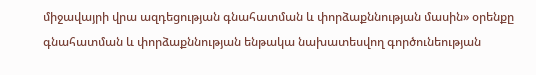միջավայրի վրա ազդեցության գնահատման և փորձաքննության մասին» օրենքը գնահատման և փորձաքննության ենթակա նախատեսվող գործունեության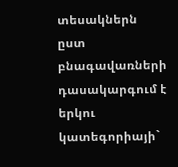տեսակներն ըստ բնագավառների դասակարգում է երկու կատեգորիայի`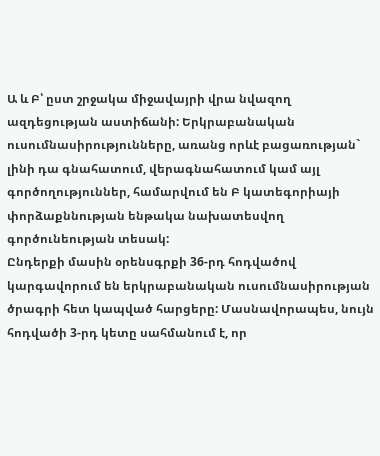Ա և Բ՝ ըստ շրջակա միջավայրի վրա նվազող ազդեցության աստիճանի: Երկրաբանական ուսումնասիրությունները, առանց որևէ բացառության` լինի դա գնահատում, վերագնահատում կամ այլ գործողություններ, համարվում են Բ կատեգորիայի փորձաքննության ենթակա նախատեսվող գործունեության տեսակ:
Ընդերքի մասին օրենսգրքի 36-րդ հոդվածով կարգավորում են երկրաբանական ուսումնասիրության ծրագրի հետ կապված հարցերը: Մասնավորապես, նույն հոդվածի 3-րդ կետը սահմանում է, որ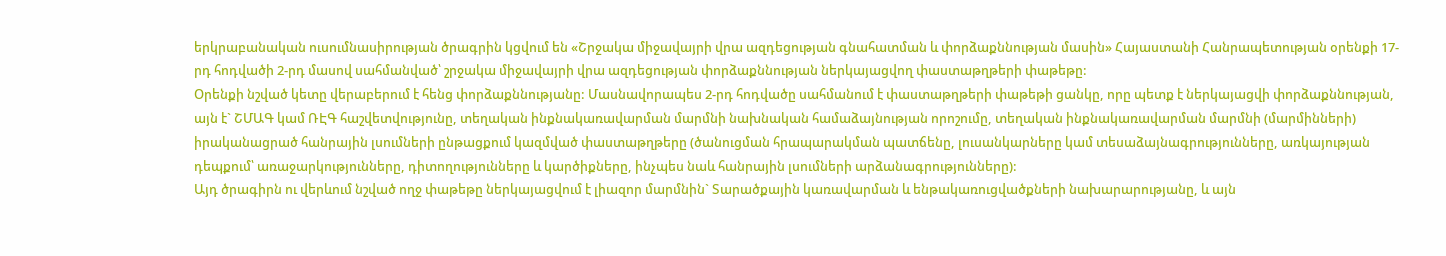երկրաբանական ուսումնասիրության ծրագրին կցվում են «Շրջակա միջավայրի վրա ազդեցության գնահատման և փորձաքննության մասին» Հայաստանի Հանրապետության օրենքի 17-րդ հոդվածի 2-րդ մասով սահմանված՝ շրջակա միջավայրի վրա ազդեցության փորձաքննության ներկայացվող փաստաթղթերի փաթեթը:
Օրենքի նշված կետը վերաբերում է հենց փորձաքննությանը: Մասնավորապես 2-րդ հոդվածը սահմանում է փաստաթղթերի փաթեթի ցանկը, որը պետք է ներկայացվի փորձաքննության, այն է` ՇՄԱԳ կամ ՌԷԳ հաշվետվությունը, տեղական ինքնակառավարման մարմնի նախնական համաձայնության որոշումը, տեղական ինքնակառավարման մարմնի (մարմինների) իրականացրած հանրային լսումների ընթացքում կազմված փաստաթղթերը (ծանուցման հրապարակման պատճենը, լուսանկարները կամ տեսաձայնագրությունները, առկայության դեպքում՝ առաջարկությունները, դիտողությունները և կարծիքները, ինչպես նաև հանրային լսումների արձանագրությունները):
Այդ ծրագիրն ու վերևում նշված ողջ փաթեթը ներկայացվում է լիազոր մարմնին` Տարածքային կառավարման և ենթակառուցվածքների նախարարությանը, և այն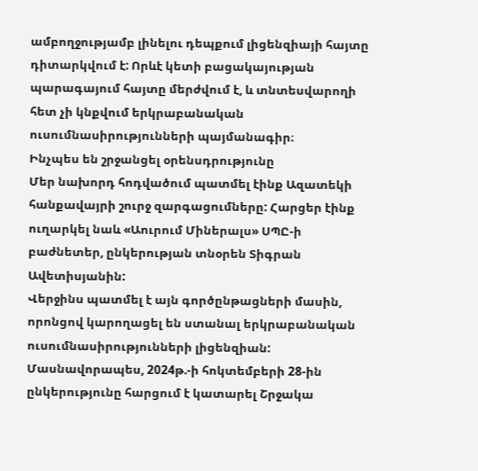ամբողջությամբ լինելու դեպքում լիցենզիայի հայտը դիտարկվում է: Որևէ կետի բացակայության պարագայում հայտը մերժվում է, և տնտեսվարողի հետ չի կնքվում երկրաբանական ուսումնասիրությունների պայմանագիր։
Ինչպես են շրջանցել օրենսդրությունը
Մեր նախորդ հոդվածում պատմել էինք Ազատեկի հանքավայրի շուրջ զարգացումները: Հարցեր էինք ուղարկել նաև «Աուրում Միներալս» ՍՊԸ-ի բաժնետեր, ընկերության տնօրեն Տիգրան Ավետիսյանին:
Վերջինս պատմել է այն գործընթացների մասին, որոնցով կարողացել են ստանալ երկրաբանական ուսումնասիրությունների լիցենզիան: Մասնավորապես, 2024թ.-ի հոկտեմբերի 28-ին ընկերությունը հարցում է կատարել Շրջակա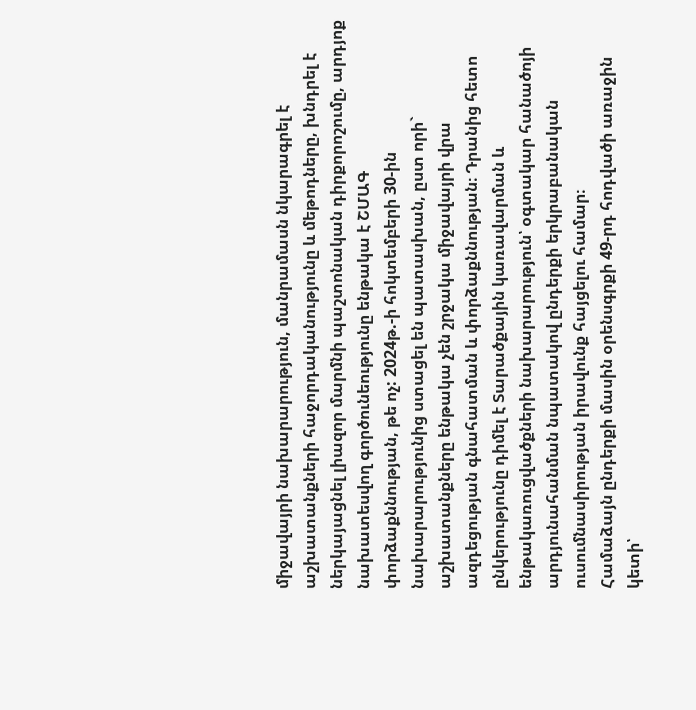միջավայրի նախարարություն, մանրամասն նկարագրել է աշխատանքների հաջորդականությունը և մեթոդները, խնդրել է ներկայացնել լիազոր մարմնի պաշտոնական դիրքորոշումը, արդյոք նախատեսվող գործունեությունը ենթակա է ՇՄԱԳ փորձաքննության, թե ոչ: 2024թ.-ի հոկտեմբերի 30-ին նախարարությունից ստացել են պատասխան, ըստ որի` աշխատանքները ենթակա չեն շրջակա միջավայրի վրա ազդեցության գնահատման և փորձաքննության։ Դրանից հետո ընկերությունը դիմել է Տարածքային կառավարման և ենթակառուցվածքների նախարարություն՝ օգտակար հանածոյի արդյունահանման նպատակով ընդերքի երկրաբանական ուսումնասիրության իրավունք հայցելու համար։
Համաձայն ընդերքի մասին օրենսգրքի 49-րդ հոդվածի առաջին կետի՝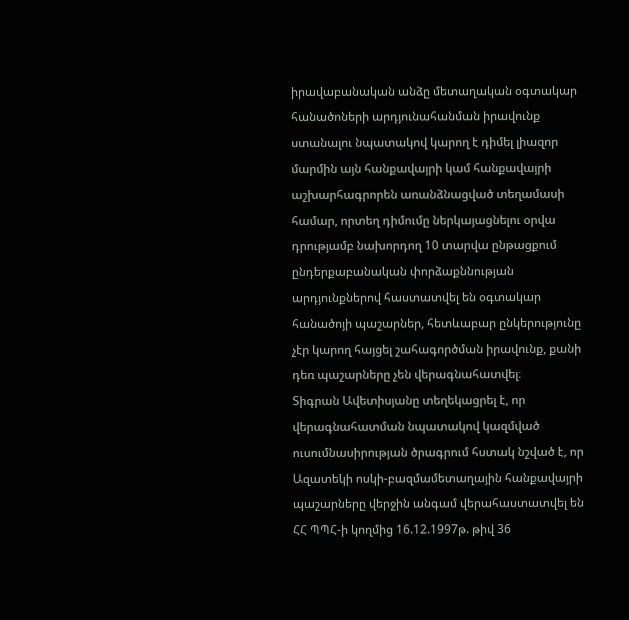իրավաբանական անձը մետաղական օգտակար հանածոների արդյունահանման իրավունք ստանալու նպատակով կարող է դիմել լիազոր մարմին այն հանքավայրի կամ հանքավայրի աշխարհագրորեն առանձնացված տեղամասի համար, որտեղ դիմումը ներկայացնելու օրվա դրությամբ նախորդող 10 տարվա ընթացքում ընդերքաբանական փորձաքննության արդյունքներով հաստատվել են օգտակար հանածոյի պաշարներ, հետևաբար ընկերությունը չէր կարող հայցել շահագործման իրավունք, քանի դեռ պաշարները չեն վերագնահատվել։
Տիգրան Ավետիսյանը տեղեկացրել է, որ վերագնահատման նպատակով կազմված ուսումնասիրության ծրագրում հստակ նշված է, որ Ազատեկի ոսկի-բազմամետաղային հանքավայրի պաշարները վերջին անգամ վերահաստատվել են ՀՀ ՊՊՀ-ի կողմից 16.12.1997թ. թիվ 36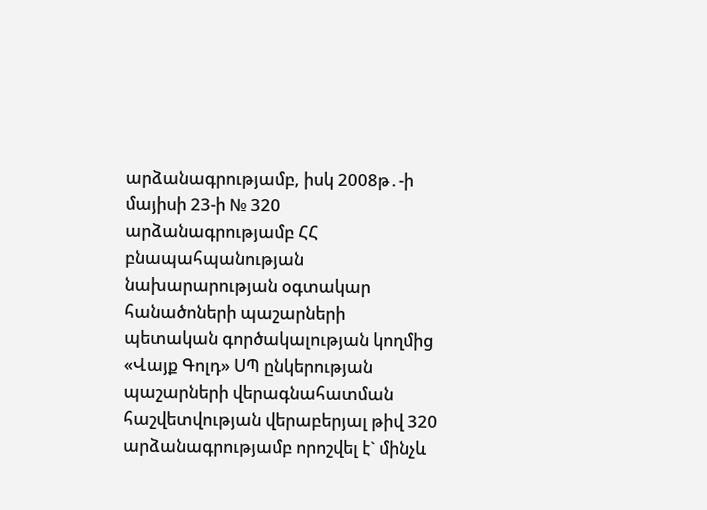արձանագրությամբ, իսկ 2008թ․-ի մայիսի 23-ի № 320 արձանագրությամբ ՀՀ բնապահպանության նախարարության օգտակար հանածոների պաշարների պետական գործակալության կողմից «Վայք Գոլդ» ՍՊ ընկերության պաշարների վերագնահատման հաշվետվության վերաբերյալ թիվ 320 արձանագրությամբ որոշվել է` մինչև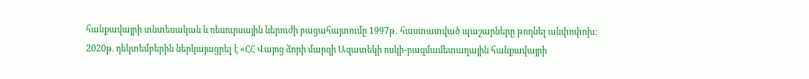հանքավայրի տնտեսական և ռեսուրսային ներուժի բացահայտումը 1997թ․ հաստատված պաշարները թողնել անփոփոխ։
2020թ. դեկտեմբերին ներկայացրել է «ՀՀ Վայոց ձորի մարզի Ազատեկի ոսկի-բազմամետաղային հանքավայրի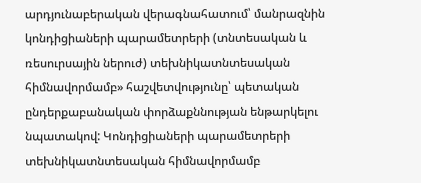արդյունաբերական վերագնահատում՝ մանրազնին կոնդիցիաների պարամետրերի (տնտեսական և ռեսուրսային ներուժ) տեխնիկատնտեսական հիմնավորմամբ» հաշվետվությունը՝ պետական ընդերքաբանական փորձաքննության ենթարկելու նպատակով: Կոնդիցիաների պարամետրերի տեխնիկատնտեսական հիմնավորմամբ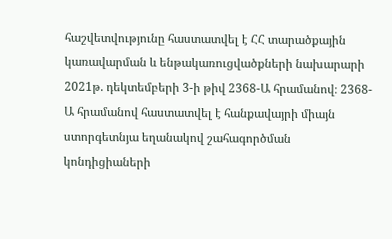հաշվետվությունը հաստատվել է ՀՀ տարածքային կառավարման և ենթակառուցվածքների նախարարի 2021թ. դեկտեմբերի 3-ի թիվ 2368-Ա հրամանով։ 2368-Ա հրամանով հաստատվել է հանքավայրի միայն ստորգետնյա եղանակով շահագործման կոնդիցիաների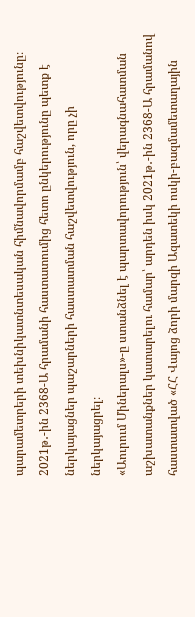պարամետրերի տեխնիկատնտեսական հիմնավորմամբ հաշվետվությունը։
2021թ․-ին 2368-Ա հրամանի հաստատումից հետո ընկերությունը պետք է ներկայացներ պաշարների հաստատման հաշվետվություն, որը չի ներկայացրել։
«Աուրում Միներալս»-ը ստանձնել է պարտավորություն՝ վերագնահատման աշխատանքներ կատարելու համար՝ արդեն իսկ 2021թ․-ին 2368-Ա հրամանով հաստատված «ՀՀ Վայոց ձորի մարզի Ազատեկի ոսկի-բազմամետաղային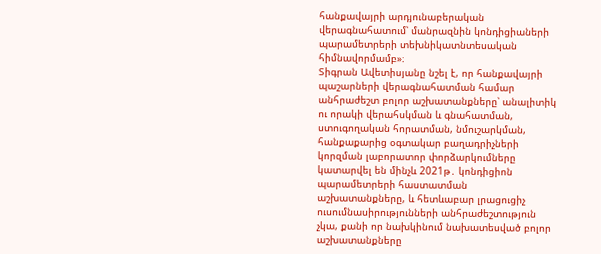հանքավայրի արդյունաբերական վերագնահատում՝ մանրազնին կոնդիցիաների պարամետրերի տեխնիկատնտեսական հիմնավորմամբ»։
Տիգրան Ավետիսյանը նշել է, որ հանքավայրի պաշարների վերագնահատման համար անհրաժեշտ բոլոր աշխատանքները՝ անալիտիկ ու որակի վերահսկման և գնահատման, ստուգողական հորատման, նմուշարկման, հանքաքարից օգտակար բաղադրիչների կորզման լաբորատոր փորձարկումները կատարվել են մինչև 2021թ․ կոնդիցիոն պարամետրերի հաստատման աշխատանքները, և հետևաբար լրացուցիչ ուսումնասիրությունների անհրաժեշտություն չկա, քանի որ նախկինում նախատեսված բոլոր աշխատանքները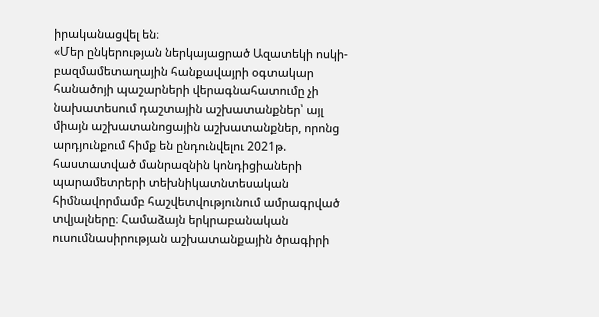իրականացվել են։
«Մեր ընկերության ներկայացրած Ազատեկի ոսկի-բազմամետաղային հանքավայրի օգտակար հանածոյի պաշարների վերագնահատումը չի նախատեսում դաշտային աշխատանքներ՝ այլ միայն աշխատանոցային աշխատանքներ, որոնց արդյունքում հիմք են ընդունվելու 2021թ. հաստատված մանրազնին կոնդիցիաների պարամետրերի տեխնիկատնտեսական հիմնավորմամբ հաշվետվությունում ամրագրված տվյալները։ Համաձայն երկրաբանական ուսումնասիրության աշխատանքային ծրագիրի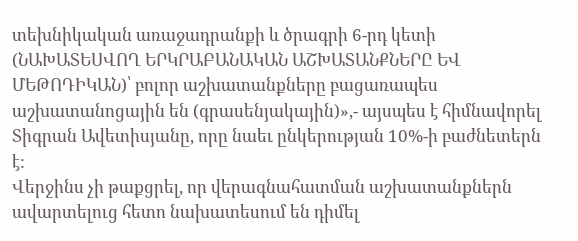տեխնիկական առաջադրանքի և ծրագրի 6-րդ կետի (ՆԱԽԱՏԵՍՎՈՂ ԵՐԿՐԱԲԱՆԱԿԱՆ ԱՇԽԱՏԱՆՔՆԵՐԸ ԵՎ ՄԵԹՈԴԻԿԱՆ)՝ բոլոր աշխատանքները բացառապես աշխատանոցային են (գրասենյակային)»,- այսպես է հիմնավորել Տիգրան Ավետիսյանը, որը նաեւ ընկերության 10%-ի բաժնետերն է:
Վերջինս չի թաքցրել, որ վերագնահատման աշխատանքներն ավարտելուց հետո նախատեսում են դիմել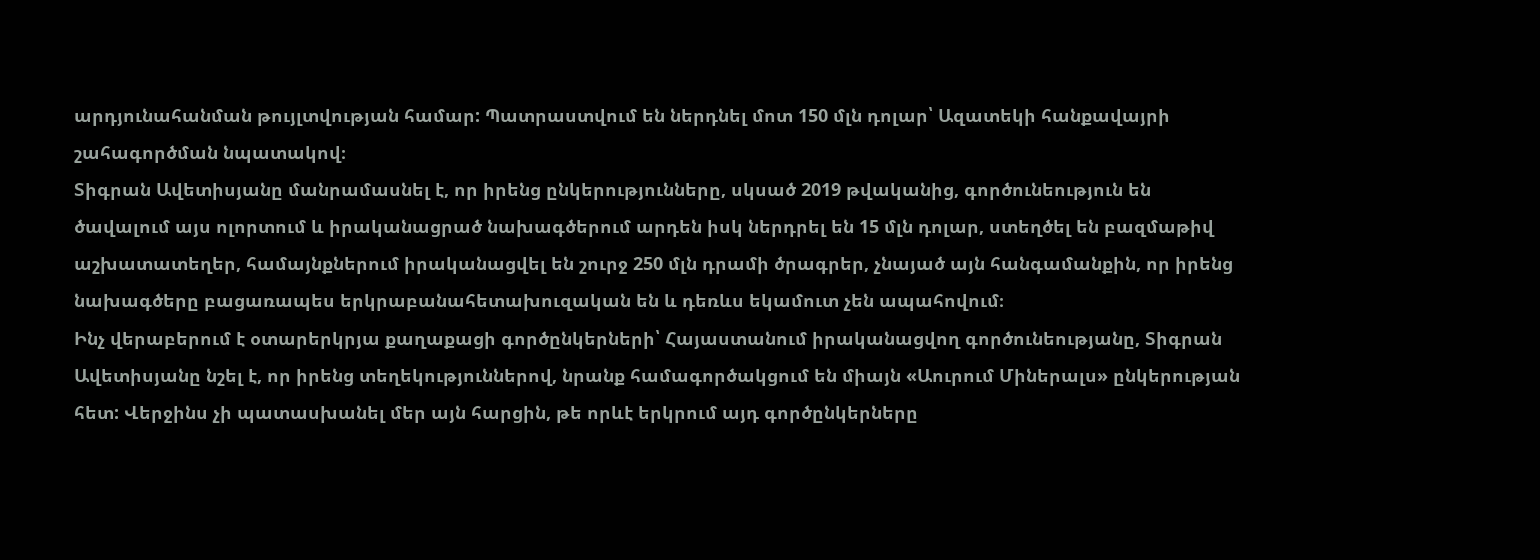արդյունահանման թույլտվության համար: Պատրաստվում են ներդնել մոտ 150 մլն դոլար՝ Ազատեկի հանքավայրի շահագործման նպատակով։
Տիգրան Ավետիսյանը մանրամասնել է, որ իրենց ընկերությունները, սկսած 2019 թվականից, գործունեություն են ծավալում այս ոլորտում և իրականացրած նախագծերում արդեն իսկ ներդրել են 15 մլն դոլար, ստեղծել են բազմաթիվ աշխատատեղեր, համայնքներում իրականացվել են շուրջ 250 մլն դրամի ծրագրեր, չնայած այն հանգամանքին, որ իրենց նախագծերը բացառապես երկրաբանահետախուզական են և դեռևս եկամուտ չեն ապահովում։
Ինչ վերաբերում է օտարերկրյա քաղաքացի գործընկերների՝ Հայաստանում իրականացվող գործունեությանը, Տիգրան Ավետիսյանը նշել է, որ իրենց տեղեկություններով, նրանք համագործակցում են միայն «Աուրում Միներալս» ընկերության հետ: Վերջինս չի պատասխանել մեր այն հարցին, թե որևէ երկրում այդ գործընկերները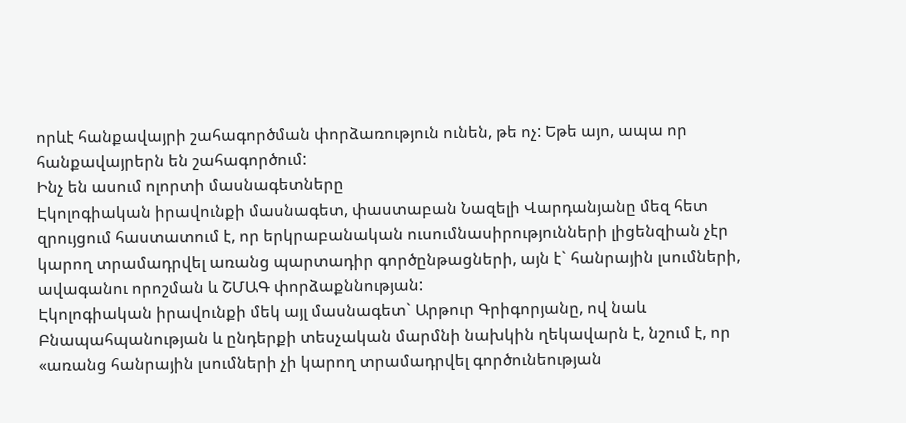որևէ հանքավայրի շահագործման փորձառություն ունեն, թե ոչ: Եթե այո, ապա որ հանքավայրերն են շահագործում:
Ինչ են ասում ոլորտի մասնագետները
Էկոլոգիական իրավունքի մասնագետ, փաստաբան Նազելի Վարդանյանը մեզ հետ զրույցում հաստատում է, որ երկրաբանական ուսումնասիրությունների լիցենզիան չէր կարող տրամադրվել առանց պարտադիր գործընթացների, այն է` հանրային լսումների, ավագանու որոշման և ՇՄԱԳ փորձաքննության:
Էկոլոգիական իրավունքի մեկ այլ մասնագետ` Արթուր Գրիգորյանը, ով նաև Բնապահպանության և ընդերքի տեսչական մարմնի նախկին ղեկավարն է, նշում է, որ «առանց հանրային լսումների չի կարող տրամադրվել գործունեության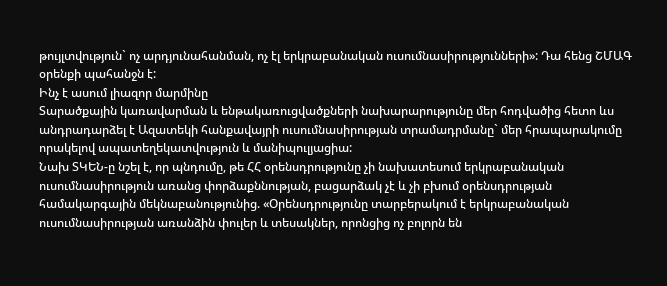թույլտվություն` ոչ արդյունահանման, ոչ էլ երկրաբանական ուսումնասիրությունների»: Դա հենց ՇՄԱԳ օրենքի պահանջն է:
Ինչ է ասում լիազոր մարմինը
Տարածքային կառավարման և ենթակառուցվածքների նախարարությունը մեր հոդվածից հետո ևս անդրադարձել է Ազատեկի հանքավայրի ուսումնասիրության տրամադրմանը` մեր հրապարակումը որակելով ապատեղեկատվություն և մանիպուլյացիա:
Նախ ՏԿԵՆ-ը նշել է, որ պնդումը, թե ՀՀ օրենսդրությունը չի նախատեսում երկրաբանական ուսումնասիրություն առանց փորձաքննության, բացարձակ չէ և չի բխում օրենսդրության համակարգային մեկնաբանությունից. «Օրենսդրությունը տարբերակում է երկրաբանական ուսումնասիրության առանձին փուլեր և տեսակներ, որոնցից ոչ բոլորն են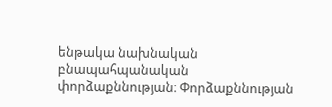ենթակա նախնական բնապահպանական փորձաքննության։ Փորձաքննության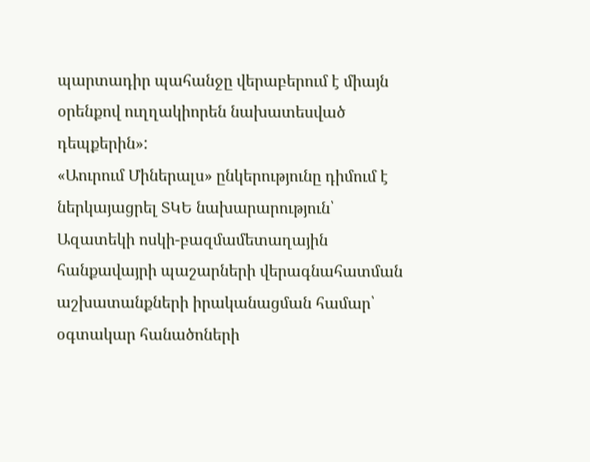պարտադիր պահանջը վերաբերում է միայն օրենքով ուղղակիորեն նախատեսված դեպքերին»:
«Աուրում Միներալս» ընկերությունը դիմում է ներկայացրել ՏԿԵ նախարարություն՝ Ազատեկի ոսկի-բազմամետաղային հանքավայրի պաշարների վերագնահատման աշխատանքների իրականացման համար՝ օգտակար հանածոների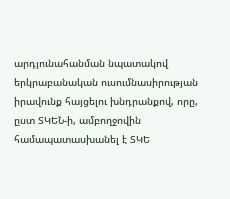արդյունահանման նպատակով երկրաբանական ուսումնասիրության իրավունք հայցելու խնդրանքով, որը, ըստ ՏԿԵՆ-ի, ամբողջովին համապատասխանել է ՏԿԵ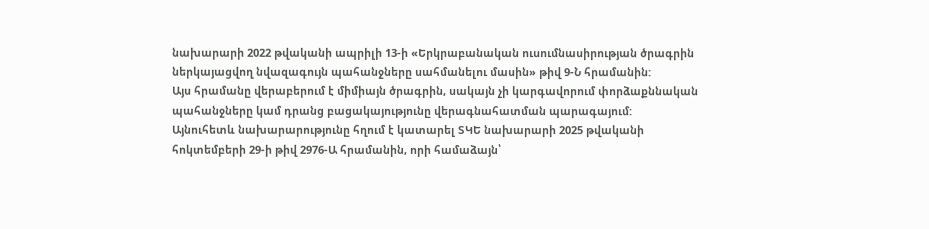նախարարի 2022 թվականի ապրիլի 13-ի «Երկրաբանական ուսումնասիրության ծրագրին ներկայացվող նվազագույն պահանջները սահմանելու մասին» թիվ 9-Ն հրամանին:
Այս հրամանը վերաբերում է միմիայն ծրագրին, սակայն չի կարգավորում փորձաքննական պահանջները կամ դրանց բացակայությունը վերագնահատման պարագայում:
Այնուհետև նախարարությունը հղում է կատարել ՏԿԵ նախարարի 2025 թվականի հոկտեմբերի 29-ի թիվ 2976-Ա հրամանին, որի համաձայն՝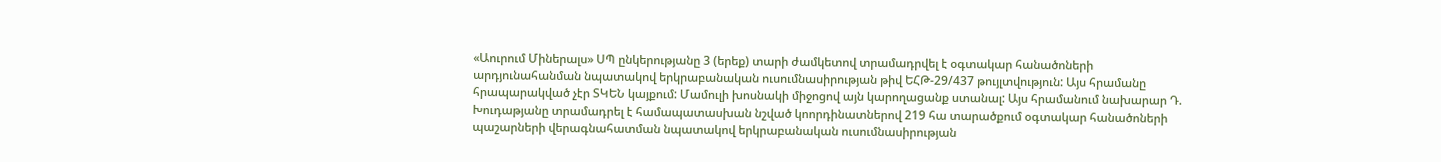«Աուրում Միներալս» ՍՊ ընկերությանը 3 (երեք) տարի ժամկետով տրամադրվել է օգտակար հանածոների արդյունահանման նպատակով երկրաբանական ուսումնասիրության թիվ ԵՀԹ-29/437 թույլտվություն: Այս հրամանը հրապարակված չէր ՏԿԵՆ կայքում: Մամուլի խոսնակի միջոցով այն կարողացանք ստանալ: Այս հրամանում նախարար Դ. Խուդաթյանը տրամադրել է համապատասխան նշված կոորդինատներով 219 հա տարածքում օգտակար հանածոների պաշարների վերագնահատման նպատակով երկրաբանական ուսումնասիրության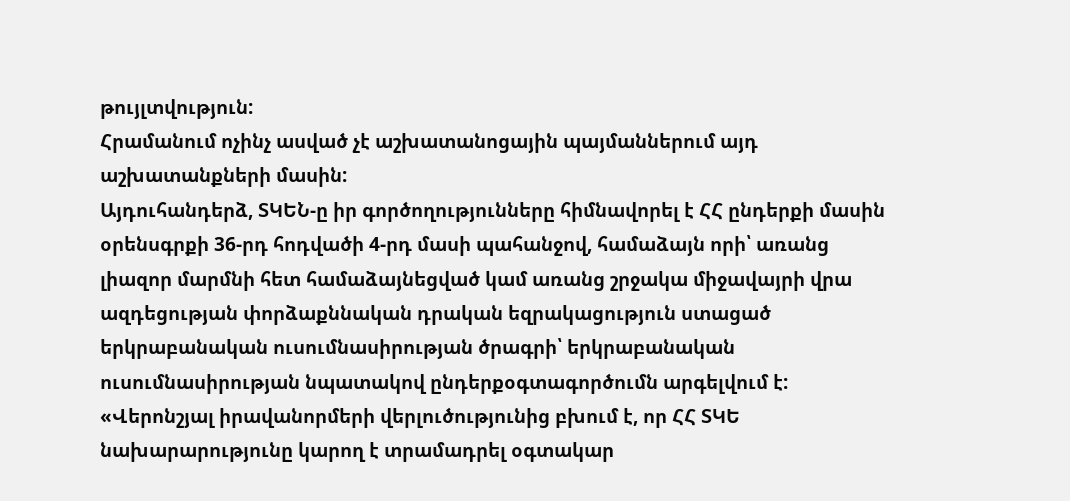թույլտվություն:
Հրամանում ոչինչ ասված չէ աշխատանոցային պայմաններում այդ աշխատանքների մասին:
Այդուհանդերձ, ՏԿԵՆ-ը իր գործողությունները հիմնավորել է ՀՀ ընդերքի մասին օրենսգրքի 36-րդ հոդվածի 4-րդ մասի պահանջով, համաձայն որի՝ առանց լիազոր մարմնի հետ համաձայնեցված կամ առանց շրջակա միջավայրի վրա ազդեցության փորձաքննական դրական եզրակացություն ստացած երկրաբանական ուսումնասիրության ծրագրի՝ երկրաբանական ուսումնասիրության նպատակով ընդերքօգտագործումն արգելվում է:
«Վերոնշյալ իրավանորմերի վերլուծությունից բխում է, որ ՀՀ ՏԿԵ նախարարությունը կարող է տրամադրել օգտակար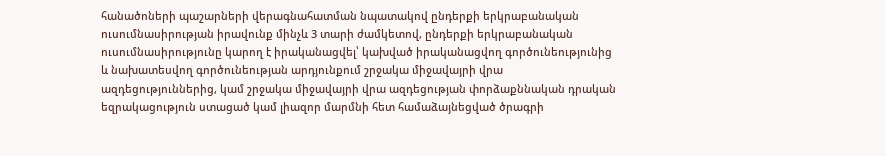հանածոների պաշարների վերագնահատման նպատակով ընդերքի երկրաբանական ուսումնասիրության իրավունք մինչև 3 տարի ժամկետով, ընդերքի երկրաբանական ուսումնասիրությունը կարող է իրականացվել՝ կախված իրականացվող գործունեությունից և նախատեսվող գործունեության արդյունքում շրջակա միջավայրի վրա ազդեցություններից, կամ շրջակա միջավայրի վրա ազդեցության փորձաքննական դրական եզրակացություն ստացած կամ լիազոր մարմնի հետ համաձայնեցված ծրագրի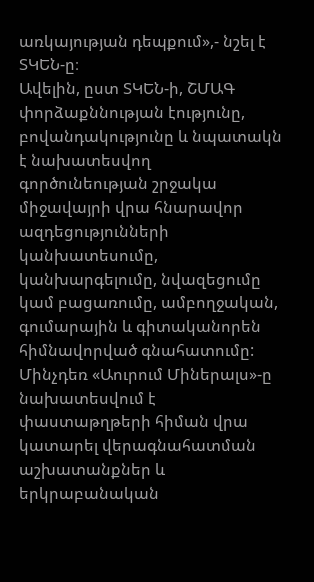առկայության դեպքում»,- նշել է ՏԿԵՆ-ը։
Ավելին, ըստ ՏԿԵՆ-ի, ՇՄԱԳ փորձաքննության էությունը, բովանդակությունը և նպատակն է նախատեսվող գործունեության շրջակա միջավայրի վրա հնարավոր ազդեցությունների կանխատեսումը, կանխարգելումը, նվազեցումը կամ բացառումը, ամբողջական, գումարային և գիտականորեն հիմնավորված գնահատումը:
Մինչդեռ «Աուրում Միներալս»-ը նախատեսվում է փաստաթղթերի հիման վրա կատարել վերագնահատման աշխատանքներ և երկրաբանական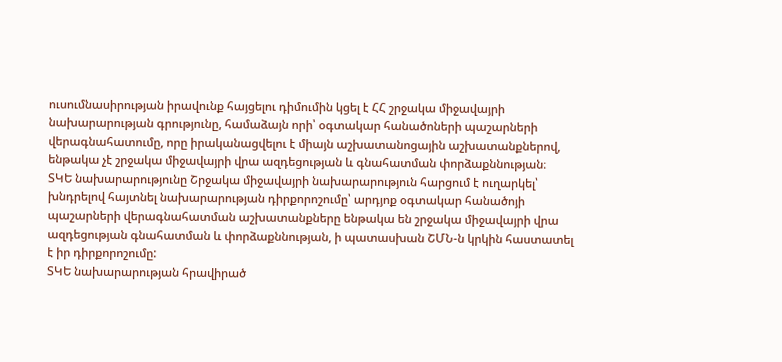ուսումնասիրության իրավունք հայցելու դիմումին կցել է ՀՀ շրջակա միջավայրի նախարարության գրությունը, համաձայն որի՝ օգտակար հանածոների պաշարների վերագնահատումը, որը իրականացվելու է միայն աշխատանոցային աշխատանքներով, ենթակա չէ շրջակա միջավայրի վրա ազդեցության և գնահատման փորձաքննության։
ՏԿԵ նախարարությունը Շրջակա միջավայրի նախարարություն հարցում է ուղարկել՝ խնդրելով հայտնել նախարարության դիրքորոշումը՝ արդյոք օգտակար հանածոյի պաշարների վերագնահատման աշխատանքները ենթակա են շրջակա միջավայրի վրա ազդեցության գնահատման և փորձաքննության, ի պատասխան ՇՄՆ-ն կրկին հաստատել է իր դիրքորոշումը:
ՏԿԵ նախարարության հրավիրած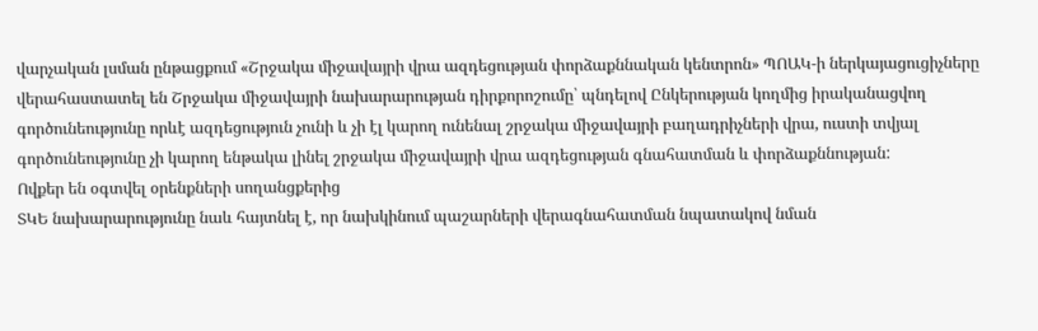վարչական լսման ընթացքում «Շրջակա միջավայրի վրա ազդեցության փորձաքննական կենտրոն» ՊՈԱԿ-ի ներկայացուցիչները վերահաստատել են Շրջակա միջավայրի նախարարության դիրքորոշումը՝ պնդելով Ընկերության կողմից իրականացվող գործունեությունը որևէ ազդեցություն չունի և չի էլ կարող ունենալ շրջակա միջավայրի բաղադրիչների վրա, ուստի տվյալ գործունեությունը չի կարող ենթակա լինել շրջակա միջավայրի վրա ազդեցության գնահատման և փորձաքննության:
Ովքեր են օգտվել օրենքների սողանցքերից
ՏԿԵ նախարարությունը նաև հայտնել է, որ նախկինում պաշարների վերագնահատման նպատակով նման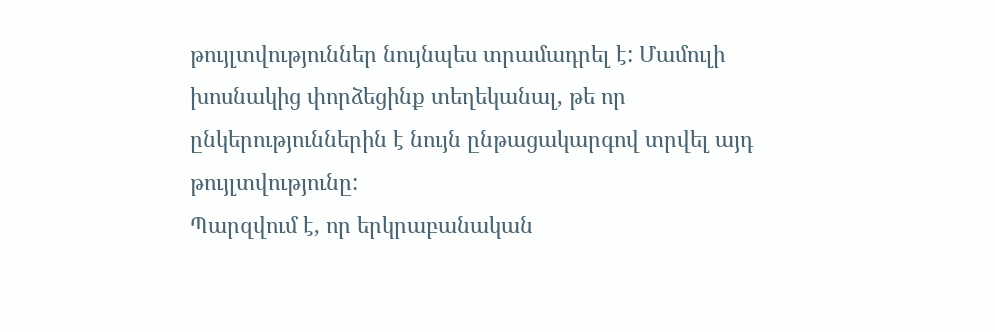թույլտվություններ նույնպես տրամադրել է: Մամուլի խոսնակից փորձեցինք տեղեկանալ, թե որ ընկերություններին է նույն ընթացակարգով տրվել այդ թույլտվությունը:
Պարզվում է, որ երկրաբանական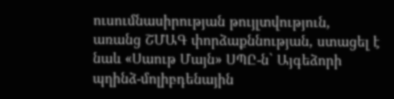ուսումնասիրության թույլտվություն, առանց ՇՄԱԳ փորձաքննության, ստացել է նաև «Սաութ Մայն» ՍՊԸ-ն` Այգեձորի պղինձ-մոլիբդենային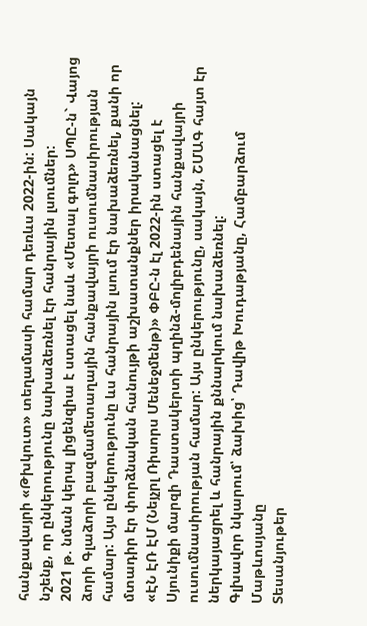հանքավայրի «Թխկուտ» տեղամասի համար դեռևս 2022-ին: Սակայն նշենք, որ ընկերությունը նախաձեռնել էր հանրային լսումներ:
2021 թ. նման կերպ լիցենզիա է ստացել նաև «Մետալ գոլդ» ՍՊԸ-ն` Վայոց ձորի Գլաձորի բազմամետաղային հանքավայրի ուսումնասիրության համար: Այս ընկերությունը ևս հանրային լսում էր նախաձեռնել, քանի որ մտադիր էր փորձնական հանույթի աշխատանքներ իրականացնել:
«ԷՆ ԷՌ ԷՄ (Նեյչրլ Ռիսորս Մենեջմենթ)» ՓԲԸ-ն էլ 2022-ին ստացել է Սյունիքի մարզի Դաստակերտի պղինձ-մոլիբդենային հանքավայրի ուսումնասիրության համար: Այս ընկերությունը, սակայն, ՇՄԱԳ հայտ էր ներկայացրել և հանրային քննարկում նախաձեռնել:
Գլխավոր նկարում՝ ձախից՝ Դավիթ Խուդաթյանը, Համբարձում Մաթևոսյանը
Տեսանյութեր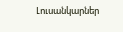Լուսանկարներ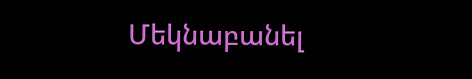Մեկնաբանել